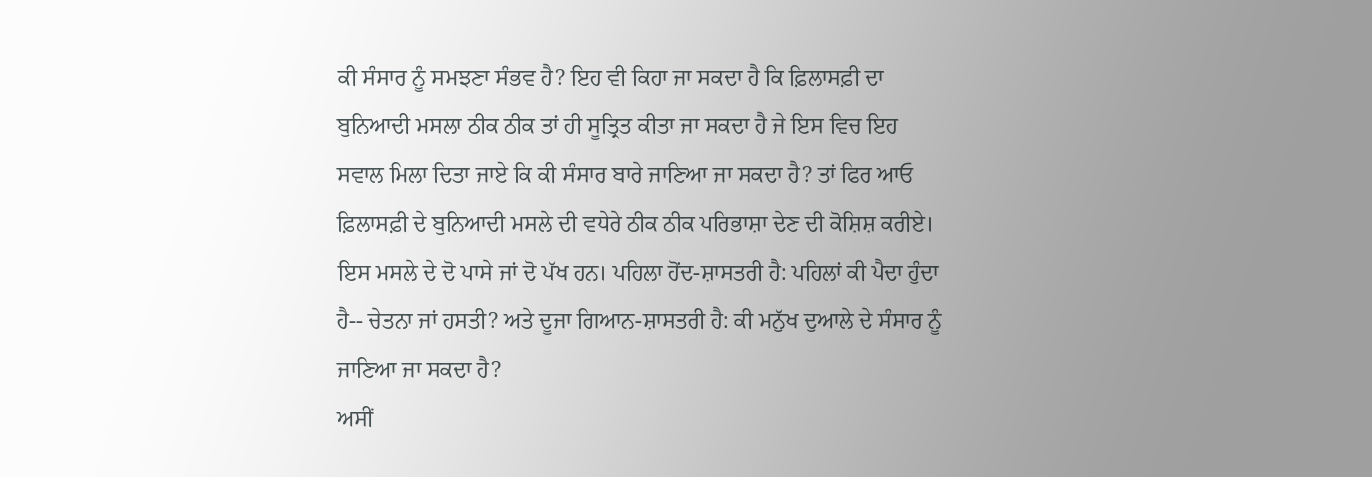ਕੀ ਸੰਸਾਰ ਨੂੰ ਸਮਝਣਾ ਸੰਭਵ ਹੈ? ਇਹ ਵੀ ਕਿਹਾ ਜਾ ਸਕਦਾ ਹੈ ਕਿ ਫ਼ਿਲਾਸਫ਼ੀ ਦਾ ਬੁਨਿਆਦੀ ਮਸਲਾ ਠੀਕ ਠੀਕ ਤਾਂ ਹੀ ਸੂਤ੍ਰਿਤ ਕੀਤਾ ਜਾ ਸਕਦਾ ਹੈ ਜੇ ਇਸ ਵਿਚ ਇਹ ਸਵਾਲ ਮਿਲਾ ਦਿਤਾ ਜਾਏ ਕਿ ਕੀ ਸੰਸਾਰ ਬਾਰੇ ਜਾਣਿਆ ਜਾ ਸਕਦਾ ਹੈ? ਤਾਂ ਫਿਰ ਆਓ ਫ਼ਿਲਾਸਫ਼ੀ ਦੇ ਬੁਨਿਆਦੀ ਮਸਲੇ ਦੀ ਵਧੇਰੇ ਠੀਕ ਠੀਕ ਪਰਿਭਾਸ਼ਾ ਦੇਣ ਦੀ ਕੋਸ਼ਿਸ਼ ਕਰੀਏ।
ਇਸ ਮਸਲੇ ਦੇ ਦੋ ਪਾਸੇ ਜਾਂ ਦੋ ਪੱਖ ਹਨ। ਪਹਿਲਾ ਹੋਂਦ-ਸ਼ਾਸਤਰੀ ਹੈ: ਪਹਿਲਾਂ ਕੀ ਪੈਦਾ ਹੁੰਦਾ ਹੈ-- ਚੇਤਨਾ ਜਾਂ ਹਸਤੀ? ਅਤੇ ਦੂਜਾ ਗਿਆਨ-ਸ਼ਾਸਤਰੀ ਹੈ: ਕੀ ਮਨੁੱਖ ਦੁਆਲੇ ਦੇ ਸੰਸਾਰ ਨੂੰ ਜਾਣਿਆ ਜਾ ਸਕਦਾ ਹੈ?
ਅਸੀਂ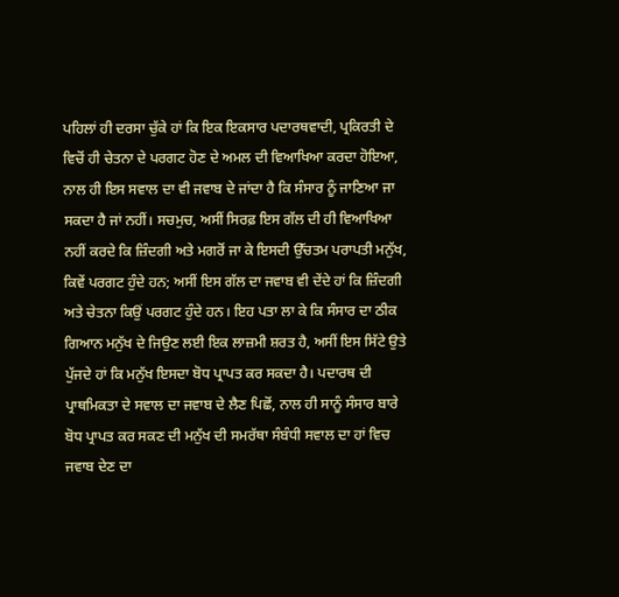ਪਹਿਲਾਂ ਹੀ ਦਰਸਾ ਚੁੱਕੇ ਹਾਂ ਕਿ ਇਕ ਇਕਸਾਰ ਪਦਾਰਥਵਾਦੀ, ਪ੍ਰਕਿਰਤੀ ਦੇ ਵਿਚੋਂ ਹੀ ਚੇਤਨਾ ਦੇ ਪਰਗਟ ਹੋਣ ਦੇ ਅਮਲ ਦੀ ਵਿਆਖਿਆ ਕਰਦਾ ਹੋਇਆ, ਨਾਲ ਹੀ ਇਸ ਸਵਾਲ ਦਾ ਵੀ ਜਵਾਬ ਦੇ ਜਾਂਦਾ ਹੈ ਕਿ ਸੰਸਾਰ ਨੂੰ ਜਾਣਿਆ ਜਾ ਸਕਦਾ ਹੈ ਜਾਂ ਨਹੀਂ। ਸਚਮੁਚ, ਅਸੀਂ ਸਿਰਫ਼ ਇਸ ਗੱਲ ਦੀ ਹੀ ਵਿਆਖਿਆ ਨਹੀਂ ਕਰਦੇ ਕਿ ਜ਼ਿੰਦਗੀ ਅਤੇ ਮਗਰੋਂ ਜਾ ਕੇ ਇਸਦੀ ਉੱਚਤਮ ਪਰਾਪਤੀ ਮਨੁੱਖ, ਕਿਵੇਂ ਪਰਗਟ ਹੁੰਦੇ ਹਨ; ਅਸੀਂ ਇਸ ਗੱਲ ਦਾ ਜਵਾਬ ਵੀ ਦੇਂਦੇ ਹਾਂ ਕਿ ਜ਼ਿੰਦਗੀ ਅਤੇ ਚੇਤਨਾ ਕਿਉਂ ਪਰਗਟ ਹੁੰਦੇ ਹਨ। ਇਹ ਪਤਾ ਲਾ ਕੇ ਕਿ ਸੰਸਾਰ ਦਾ ਠੀਕ ਗਿਆਨ ਮਨੁੱਖ ਦੇ ਜਿਉਣ ਲਈ ਇਕ ਲਾਜ਼ਮੀ ਸ਼ਰਤ ਹੈ, ਅਸੀਂ ਇਸ ਸਿੱਟੇ ਉਤੇ ਪੁੱਜਦੇ ਹਾਂ ਕਿ ਮਨੁੱਖ ਇਸਦਾ ਬੋਧ ਪ੍ਰਾਪਤ ਕਰ ਸਕਦਾ ਹੈ। ਪਦਾਰਥ ਦੀ ਪ੍ਰਾਥਮਿਕਤਾ ਦੇ ਸਵਾਲ ਦਾ ਜਵਾਬ ਦੇ ਲੈਣ ਪਿਛੋਂ, ਨਾਲ ਹੀ ਸਾਨੂੰ ਸੰਸਾਰ ਬਾਰੇ ਬੋਧ ਪ੍ਰਾਪਤ ਕਰ ਸਕਣ ਦੀ ਮਨੁੱਖ ਦੀ ਸਮਰੱਥਾ ਸੰਬੰਧੀ ਸਵਾਲ ਦਾ ਹਾਂ ਵਿਚ ਜਵਾਬ ਦੇਣ ਦਾ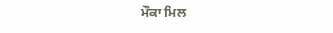ਮੌਕਾ ਮਿਲ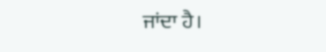ਜਾਂਦਾ ਹੈ।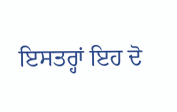ਇਸਤਰ੍ਹਾਂ ਇਹ ਦੋ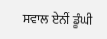ਸਵਾਲ ਏਨੀਂ ਡੂੰਘੀ